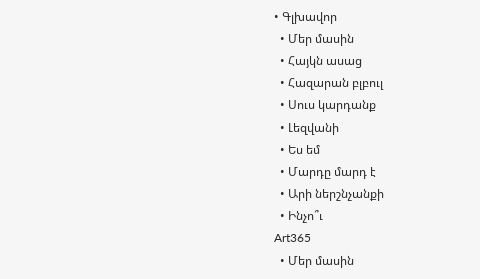• Գլխավոր
  • Մեր մասին
  • Հայկն ասաց
  • Հազարան բլբուլ
  • Սուս կարդանք
  • Լեզվանի
  • Ես եմ
  • Մարդը մարդ է
  • Արի ներշնչանքի
  • Ինչո՞ւ
Art365
  • Մեր մասին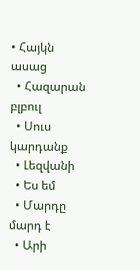• Հայկն ասաց
  • Հազարան բլբուլ
  • Սուս կարդանք
  • Լեզվանի
  • Ես եմ
  • Մարդը մարդ է
  • Արի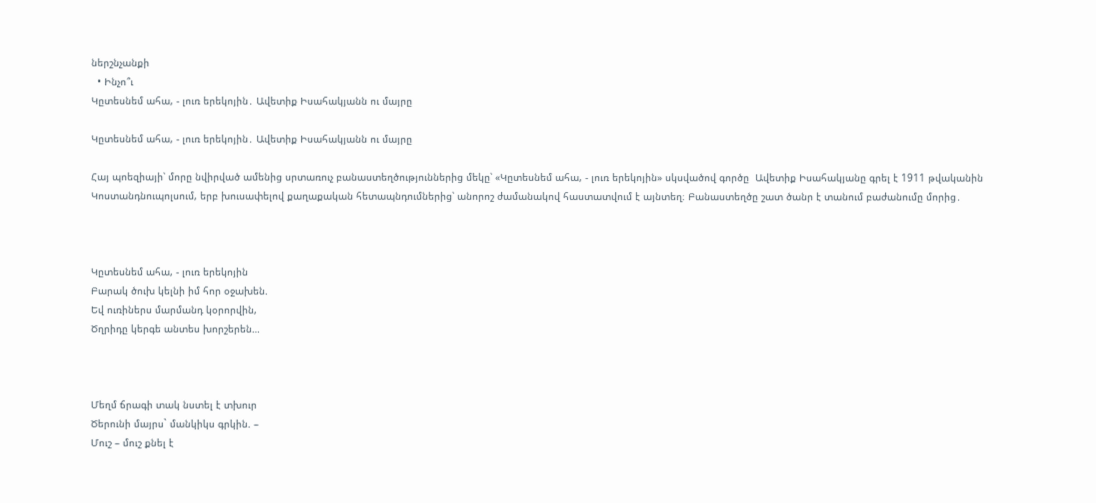ներշնչանքի
  • Ինչո՞ւ
Կըտեսնեմ ահա, - լուռ երեկոյին․ Ավետիք Իսահակյանն ու մայրը

Կըտեսնեմ ահա, - լուռ երեկոյին․ Ավետիք Իսահակյանն ու մայրը

Հայ պոեզիայի՝ մորը նվիրված ամենից սրտառուչ բանաստեղծություններից մեկը՝ «Կըտեսնեմ ահա, - լուռ երեկոյին» սկսվածով գործը  Ավետիք Իսահակյանը գրել է 1911 թվականին Կոստանդնուպոլսում, երբ խուսափելով քաղաքական հետապնդումներից՝ անորոշ ժամանակով հաստատվում է այնտեղ։ Բանաստեղծը շատ ծանր է տանում բաժանումը մորից․



Կըտեսնեմ ահա, - լուռ երեկոյին
Բարակ ծուխ կելնի իմ հոր օջախեն.
Եվ ուռիներս մարմանդ կօրորվին,
Ծղրիդը կերգե անտես խորշերեն…



Մեղմ ճրագի տակ նստել է տխուր
Ծերունի մայրս` մանկիկս գրկին. –
Մուշ – մուշ քնել է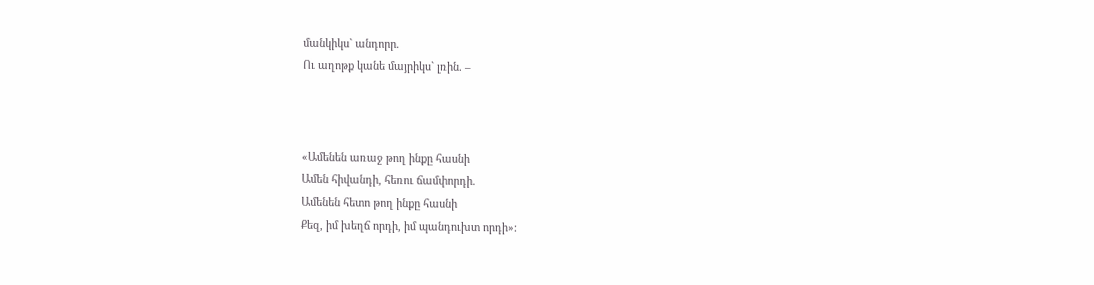մանկիկս` անդորր.
Ու աղոթք կանե մայրիկս` լռին. –



«Ամենեն առաջ թող ինքը հասնի
Ամեն հիվանդի, հեռու ճամփորդի.
Ամենեն հետո թող ինքը հասնի
Քեզ, իմ խեղճ որդի, իմ պանդուխտ որդի»: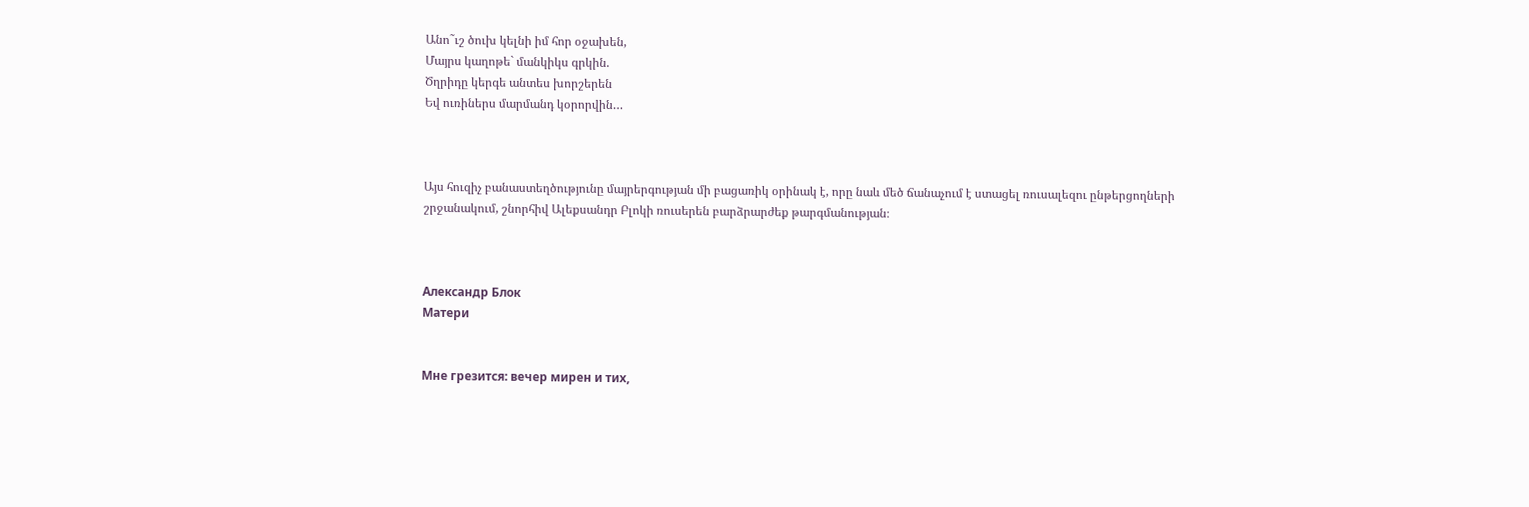Անո˜ւշ ծուխ կելնի իմ հոր օջախեն,
Մայրս կաղոթե` մանկիկս գրկին.
Ծղրիդը կերգե անտես խորշերեն
Եվ ուռիներս մարմանդ կօրորվին…



Այս հուզիչ բանաստեղծությունը մայրերգության մի բացառիկ օրինակ է, որը նաև մեծ ճանաչում է ստացել ռուսալեզու ընթերցողների շրջանակում, շնորհիվ Ալեքսանդր Բլոկի ռուսերեն բարձրարժեք թարգմանության։



Александр Блок
Матери


Мне грезится: вечер мирен и тих,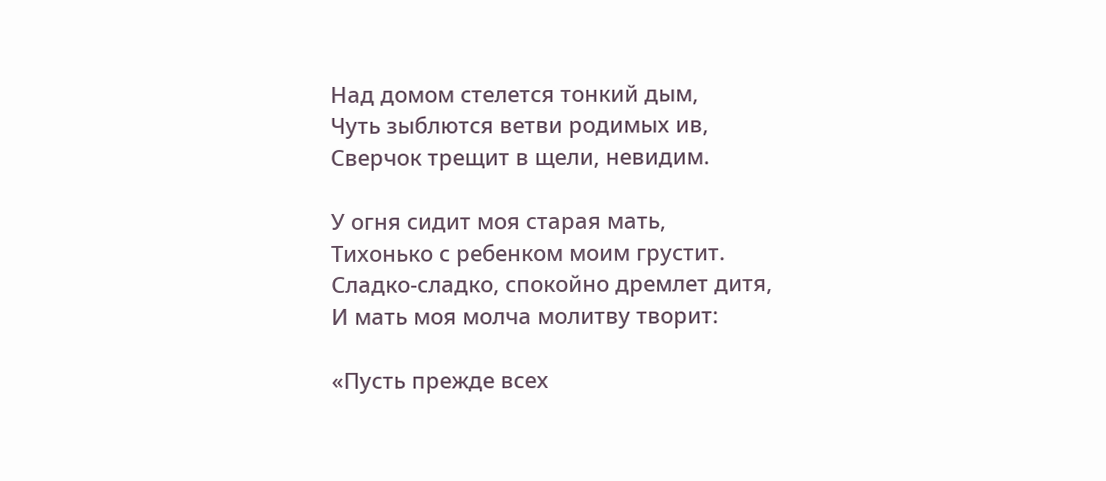Над домом стелется тонкий дым,
Чуть зыблются ветви родимых ив,
Сверчок трещит в щели, невидим.

У огня сидит моя старая мать,
Тихонько с ребенком моим грустит.
Сладко-сладко, спокойно дремлет дитя,
И мать моя молча молитву творит:

«Пусть прежде всех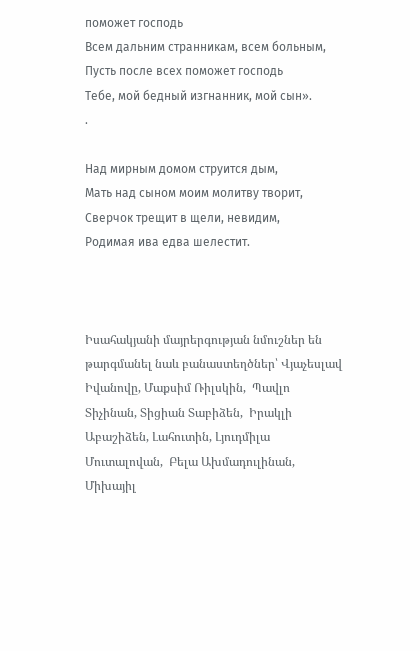поможет господь
Всем дальним странникам, всем больным,
Пусть после всех поможет господь
Тебе, мой бедный изгнанник, мой сын».
.

Над мирным домом струится дым,
Мать над сыном моим молитву творит,
Сверчок трещит в щели, невидим,
Родимая ива едва шелестит.



Իսահակյանի մայրերգության նմուշներ են թարգմանել նաև բանաստեղծներ՝ Վյաչեսլավ Իվանովը, Մաքսիմ Ռիլսկին,  Պավլո Տիչինան, Տիցիան Տաբիձեն,  Իրակլի Աբաշիձեն, Լահուտին, Լյուդմիլա Մուտալովան,  Բելա Ախմադուլինան, Միխայիլ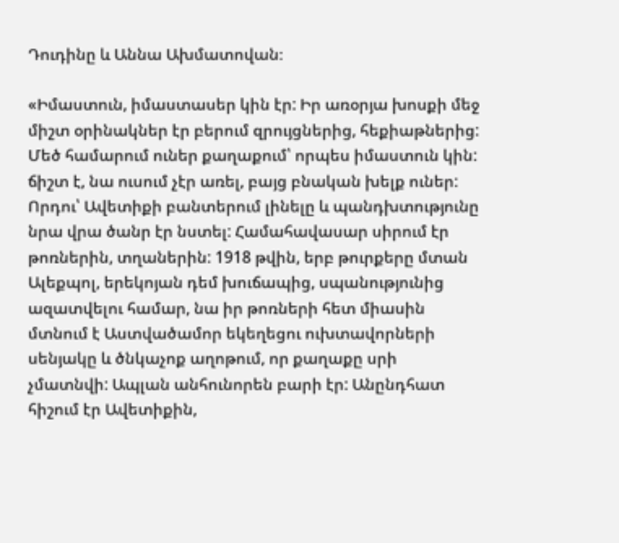Դուդինը և Աննա Ախմատովան։

«Իմաստուն, իմաստասեր կին էր: Իր առօրյա խոսքի մեջ միշտ օրինակներ էր բերում զրույցներից, հեքիաթներից: Մեծ համարում ուներ քաղաքում՝ որպես իմաստուն կին: ճիշտ է, նա ուսում չէր առել, բայց բնական խելք ուներ: Որդու՝ Ավետիքի բանտերում լինելը և պանդխտությունը նրա վրա ծանր էր նստել: Համահավասար սիրում էր թոռներին, տղաներին: 1918 թվին, երբ թուրքերը մտան Ալեքպոլ, երեկոյան դեմ խուճապից, սպանությունից ազատվելու համար, նա իր թոռների հետ միասին մտնում է Աստվածամոր եկեղեցու ուխտավորների սենյակը և ծնկաչոք աղոթում, որ քաղաքը սրի չմատնվի: Ապլան անհունորեն բարի էր: Անընդհատ հիշում էր Ավետիքին,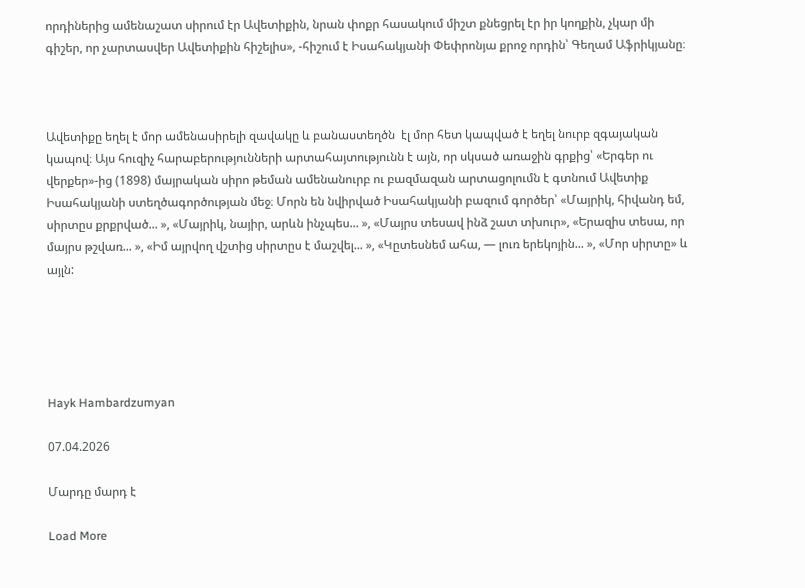որդիներից ամենաշատ սիրում էր Ավետիքին, նրան փոքր հասակում միշտ քնեցրել էր իր կողքին, չկար մի գիշեր, որ չարտասվեր Ավետիքին հիշելիս», -հիշում է Իսահակյանի Փեփրոնյա քրոջ որդին՝ Գեղամ Աֆրիկյանը։



Ավետիքը եղել է մոր ամենասիրելի զավակը և բանաստեղծն  էլ մոր հետ կապված է եղել նուրբ զգայական կապով։ Այս հուզիչ հարաբերությունների արտահայտությունն է այն, որ սկսած առաջին գրքից՝ «Երգեր ու վերքեր»-ից (1898) մայրական սիրո թեման ամենանուրբ ու բազմազան արտացոլումն է գտնում Ավետիք Իսահակյանի ստեղծագործության մեջ։ Մորն են նվիրված Իսահակյանի բազում գործեր՝ «Մայրիկ, հիվանդ եմ, սիրտըս քրքրված... », «Մայրիկ, նայիր, արևն ինչպես... », «Մայրս տեսավ ինձ շատ տխուր», «Երազիս տեսա, որ մայրս թշվառ... », «Իմ այրվող վշտից սիրտըս է մաշվել... », «Կըտեսնեմ ահա, — լուռ երեկոյին... », «Մոր սիրտը» և այլն:





Hayk Hambardzumyan

07.04.2026

Մարդը մարդ է

Load More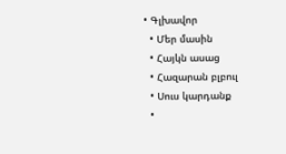• Գլխավոր
  • Մեր մասին
  • Հայկն ասաց
  • Հազարան բլբուլ
  • Սուս կարդանք
  •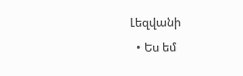Լեզվանի
  • Ես եմ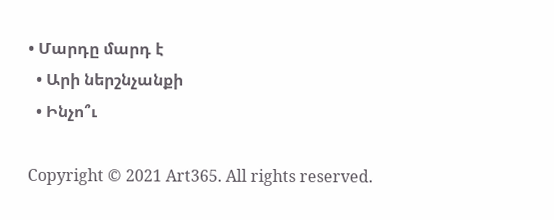• Մարդը մարդ է
  • Արի ներշնչանքի
  • Ինչո՞ւ

Copyright © 2021 Art365. All rights reserved.